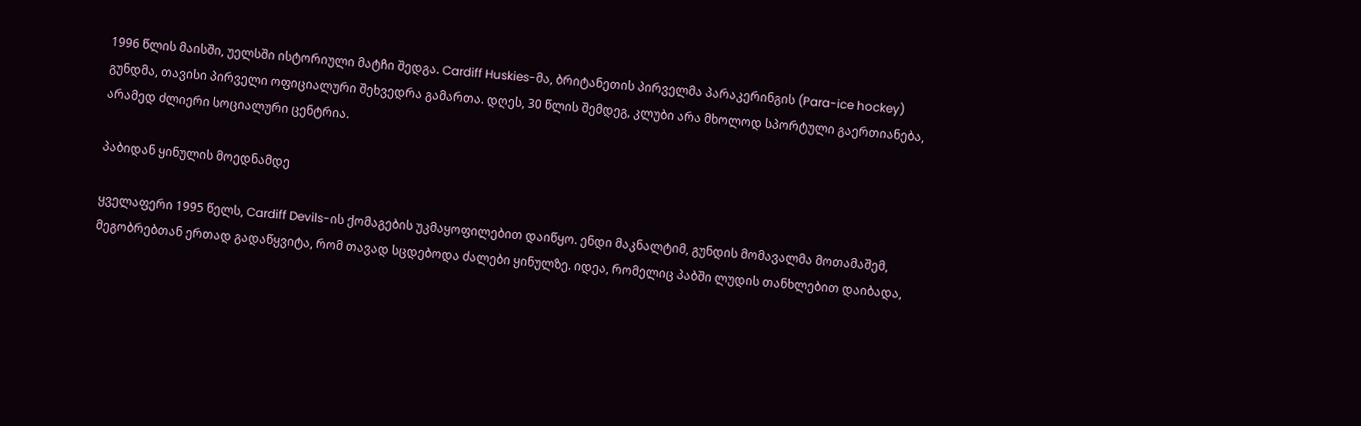1996 წლის მაისში, უელსში ისტორიული მატჩი შედგა. Cardiff Huskies-მა, ბრიტანეთის პირველმა პარაკერინგის (Para-ice hockey) გუნდმა, თავისი პირველი ოფიციალური შეხვედრა გამართა. დღეს, 30 წლის შემდეგ, კლუბი არა მხოლოდ სპორტული გაერთიანება, არამედ ძლიერი სოციალური ცენტრია.

პაბიდან ყინულის მოედნამდე

ყველაფერი 1995 წელს, Cardiff Devils-ის ქომაგების უკმაყოფილებით დაიწყო. ენდი მაკნალტიმ, გუნდის მომავალმა მოთამაშემ, მეგობრებთან ერთად გადაწყვიტა, რომ თავად სცდებოდა ძალები ყინულზე. იდეა, რომელიც პაბში ლუდის თანხლებით დაიბადა,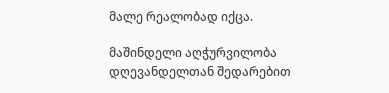მალე რეალობად იქცა.

მაშინდელი აღჭურვილობა დღევანდელთან შედარებით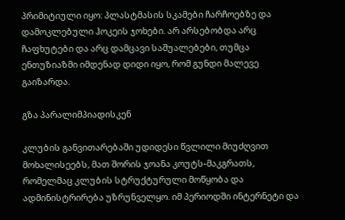პრიმიტიული იყო: პლასტმასის სკამები ჩარჩოებზე და დამოკლებული ჰოკეის ჯოხები. არ არსებობდა არც ჩაფხუტები და არც დამცავი საშუალებები, თუმცა ენთუზიაზმი იმდენად დიდი იყო, რომ გუნდი მალევე გაიზარდა.

გზა პარალიმპიადისკენ

კლუბის განვითარებაში უდიდესი წვლილი მიუძღვით მოხალისეებს, მათ შორის ჯოანა კოუტს-მაკგრათს, რომელმაც კლუბის სტრუქტურული მოწყობა და ადმინისტრირება უზრუნველყო. იმ პერიოდში ინტერნეტი და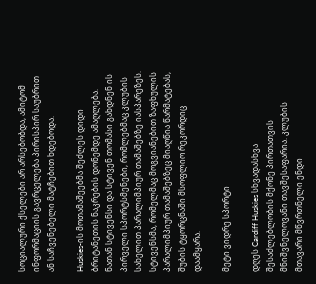სოციალური ქსელები არ არსებობდა, ამიტომ ინფორმაციის გავრცელება პირისპირ საუბრით ან საჩვენებელი მატჩებით ხდებოდა.

Huskies-ის მოთამაშეებმა შეძლეს დიდი ბრიტანეთის ნაკრების დონემდე ამაღლება. ნათან სტივენსი და სტივენ თომასი გახდნენ ის პირველი სპორტსმენები, რომლებმაც კლუბის სახელით პარალიმპიურ თამაშებზე იასპარეზეს. სტივენსმა, რომელმაც მოგვიანებით ზაფხულის პარალიმპიურ თამაშებზეც მიაღწია წარმატებას, შუბის ტყორცნაში მსოფლიო რეკორდიც დაამყარა.

მეტი ვიდრე სპორტი

დღეს Cardiff Huskies სხვადასხვა შესაძლებლობის მქონე პირთათვის მნიშვნელოვანი თავშესაფარია. კლუბის მთავარი მწვრთნელი ენდი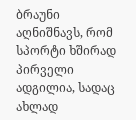ბრაუნი აღნიშნავს, რომ სპორტი ხშირად პირველი ადგილია, სადაც ახლად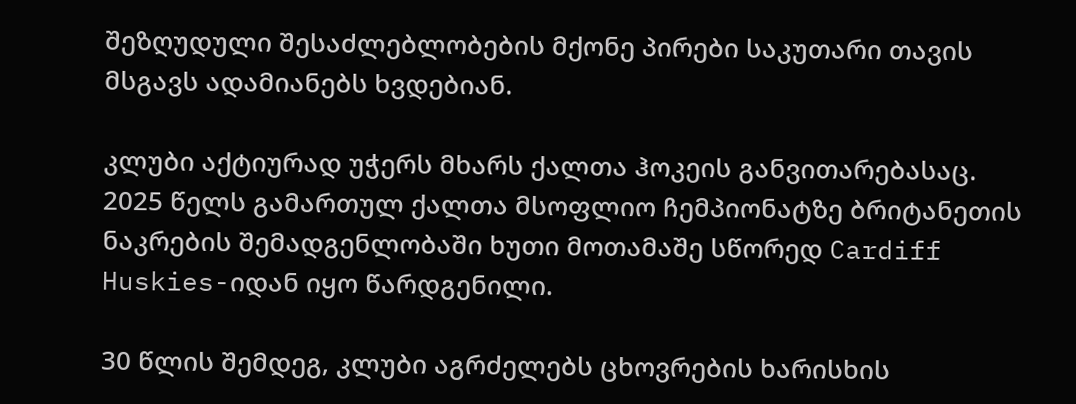შეზღუდული შესაძლებლობების მქონე პირები საკუთარი თავის მსგავს ადამიანებს ხვდებიან.

კლუბი აქტიურად უჭერს მხარს ქალთა ჰოკეის განვითარებასაც. 2025 წელს გამართულ ქალთა მსოფლიო ჩემპიონატზე ბრიტანეთის ნაკრების შემადგენლობაში ხუთი მოთამაშე სწორედ Cardiff Huskies-იდან იყო წარდგენილი.

30 წლის შემდეგ, კლუბი აგრძელებს ცხოვრების ხარისხის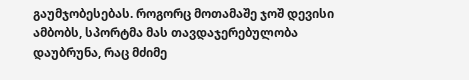გაუმჯობესებას. როგორც მოთამაშე ჯოშ დევისი ამბობს, სპორტმა მას თავდაჯერებულობა დაუბრუნა, რაც მძიმე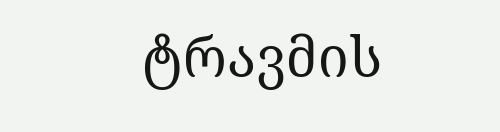ტრავმის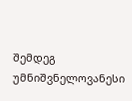შემდეგ უმნიშვნელოვანესი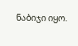ნაბიჯი იყო.